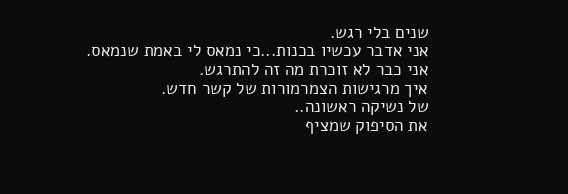שנים בלי רגש.
אני אדבר עכשיו בכנות...כי נמאס לי באמת שנמאס.
אני כבר לא זוכרת מה זה להתרגש.
איך מרגישות הצמרמורות של קשר חדש.
של נשיקה ראשונה..
את הסיפוק שמציף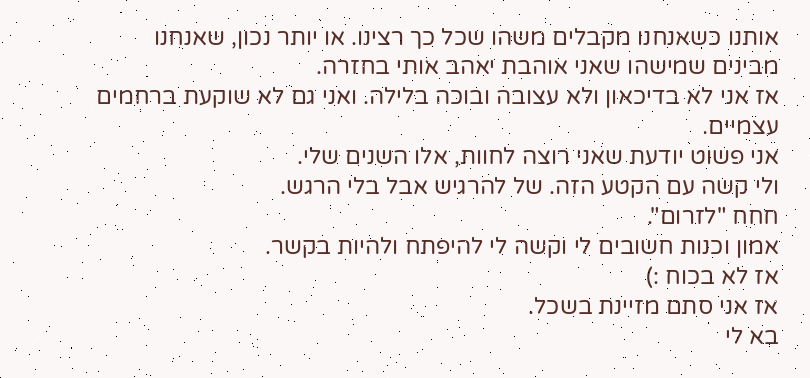אותנו כשאנחנו מקבלים משהו שכל כך רצינו. או יותר נכון, שאנחנו מבינים שמישהו שאני אוהבת יאהב אותי בחזרה.
אז אני לא בדיכאון ולא עצובה ובוכה בלילה. ואני גם לא שוקעת ברחמים עצמיים.
אני פשוט יודעת שאני רוצה לחוות, אלו השנים שלי.
ולי קשה עם הקטע הזה. של להרגיש אבל בלי הרגש.
חחח "לזרום".
אמון וכנות חשובים לי וקשה לי להיפתח ולהיות בקשר.
אז לא בכוח :)
אז אני סתם מזיינת בשכל.
בא לי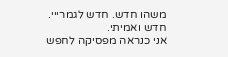משהו חדש. חדש לגמרייי.
חדש ואמיתי.
אני כנראה מפסיקה לחפש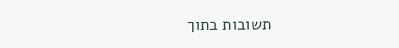תשובות בתוך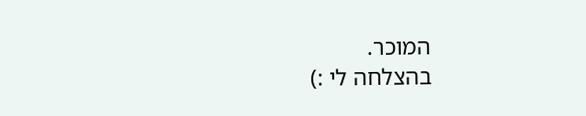המוכר.
בהצלחה לי :)